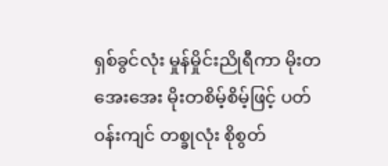ရှစ်ခွင်လုံး မှုန်မှိုင်းညိုရီကာ မိုးတအေးအေး မိုးတစိမ့်စိမ့်ဖြင့် ပတ်၀န်းကျင် တစ္ခုလုံး စိုစွတ်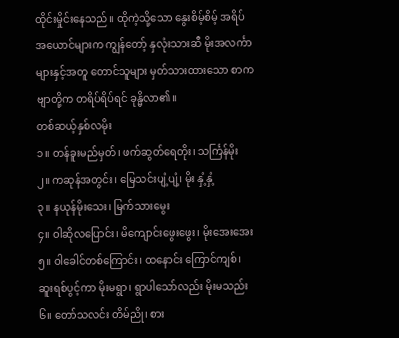ထိုင်းမှိုင်းနေသည်။ ထိုကဲ့သို့သော နွေးစိမ့်စိမ့် အရိပ်အယောင်များက ကျွန်တော့် နှလုံးသားဆီ မိုးအလင်္ကာများနှင့်အတူ တောင်သူများ မှတ်သားထားသော စာကဗျာတို့က တရိပ်ရိပ်ရင် ခုန္မိလာ၏။
တစ်ဆယ့်နှစ်လမိုး
၁။ တန်ခူးမည်မှတ်၊ ဖက်ဆွတ်ရေတိုး၊ သင်္ကြန်မိုး
၂။ ကဆုန်အတွင်း၊ မြေသင်းပျံ့ပျံ့၊ မိုး နှံ့နှံ့
၃။ နယုန်မိုးသေး၊ မြက်သားမွေး
၄။ ဝါဆိုလပြောင်း၊ မိကျောင်းဖွေးဖွေး၊ မိုးအေးအေး
၅။ ဝါခေါင်တစ်ကြောင်း၊ ထနောင်း ကြောင်ကျစ်၊ ဆူးရစ်ပွင့်ကာ မိုးမရွာ၊ ရွာပါသော်လည်း မိုးမသည်း
၆။ တော်သလင်း တိမ်ညို၊ စား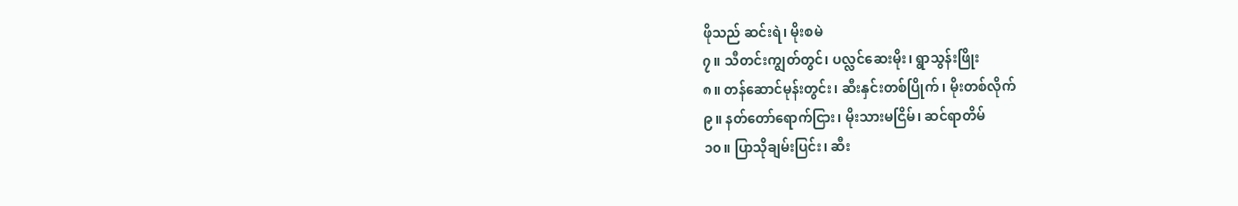ဖိုသည် ဆင်းရဲ၊ မိုးစမဲ
၇။ သီတင်းကျွတ်တွင်၊ ပလ္လင်ဆေးမိုး၊ ရွာသွန်းဖြိုး
၈။ တန်ဆောင်မုန်းတွင်း၊ ဆီးနှင်းတစ်ပြိုက်၊ မိုးတစ်လိုက်
၉။ နတ်တော်ရောက်ငြား၊ မိုးသားမငြိမ်၊ ဆင်ရာတိမ်
၁၀။ ပြာသိုချမ်းပြင်း၊ ဆီး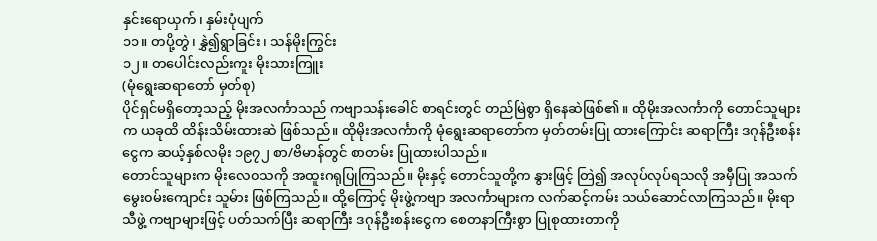နှင်းရောယှက်၊ နှမ်းပုံပျက်
၁၁။ တပို့တွဲ၊ နွှဲ၍ရွာခြင်း၊ သန်မိုးကြွင်း
၁၂။ တပေါင်းလည်းကူး မိုးသားကြူး
(မုံရွေးဆရာတော် မှတ်စု)
ပိုင်ရှင်မရှိတော့သည့် မိုးအလင်္ကာသည် ကဗျာသန်းခေါင် စာရင်းတွင် တည်မြဲစွာ ရှိနေဆဲဖြစ်၏။ ထိုမိုးအလင်္ကာကို တောင်သူများက ယခုထိ ထိန်းသိမ်းထားဆဲ ဖြစ်သည်။ ထိုမိုးအလင်္ကာကို မုံရွေးဆရာတော်က မှတ်တမ်းပြု ထားကြောင်း ဆရာကြီး ဒဂုန်ဦးစန်းငွေက ဆယ့်နှစ်လမိုး ၁၉၇၂ စာ/ဗိမာန်တွင် စာတမ်း ပြုထားပါသည်။
တောင်သူများက မိုးလေ၀သကို အထူးဂရုပြုကြသည်။ မိုးနှင့် တောင်သူတို့က နွားဖြင့် တြဲ၍ အလုပ်လုပ်ရသလို အမှီပြု အသက်မွေး၀မ်းကျောင်း သူမ်ား ဖြစ်ကြသည်။ ထို့ကြောင့် မိုးဖွဲ့ကဗျာ အလင်္ကာများက လက်ဆင့်ကမ်း သယ်ဆောင်လာကြသည်။ မိုးရာသီဖွဲ့ ကဗျာများဖြင့် ပတ်သက်ပြီး ဆရာကြီး ဒဂုန်ဦးစန်းငွေက စေတနာကြီးစွာ ပြုစုထားတာကို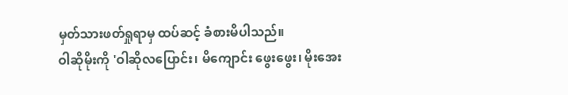မှတ်သားဖတ်ရှုရာမှ ထပ်ဆင့် ခံစားမိပါသည်။
ဝါဆိုမိုးကို 'ဝါဆိုလပြောင်း၊ မိကျောင်း ဖွေးဖွေး၊ မိုးအေး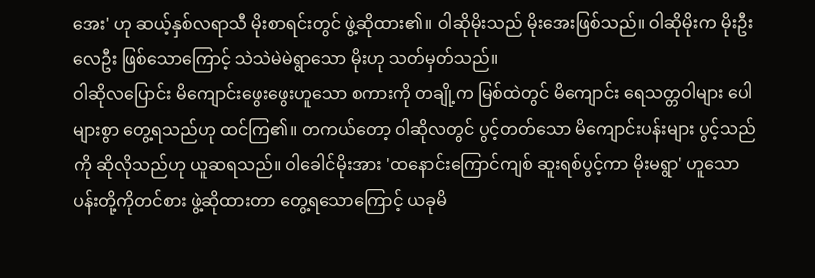အေး' ဟု ဆယ့်နှစ်လရာသီ မိုးစာရင်းတွင် ဖွဲ့ဆိုထား၏။ ဝါဆိုမိုးသည် မိုးအေးဖြစ်သည်။ ဝါဆိုမိုးက မိုးဦးလေဦး ဖြစ်သောကြောင့် သဲသဲမဲမဲရွာသော မိုးဟု သတ်မှတ်သည်။
ဝါဆိုလပြောင်း မိကျောင်းဖွေးဖွေးဟူသော စကားကို တချို့က မြစ်ထဲတွင် မိကျောင်း ရေသတ္တဝါများ ပေါများစွာ တွေ့ရသည်ဟု ထင်ကြ၏။ တကယ်တော့ ဝါဆိုလတွင် ပွင့်တတ်သော မိကျောင်းပန်းများ ပွင့်သည်ကို ဆိုလိုသည်ဟု ယူဆရသည်။ ဝါခေါင်မိုးအား 'ထနောင်းကြောင်ကျစ် ဆူးရစ်ပွင့်ကာ မိုးမရွာ' ဟူသော ပန်းတို့ကိုတင်စား ဖွဲ့ဆိုထားတာ တွေ့ရသောကြောင့် ယခုမိ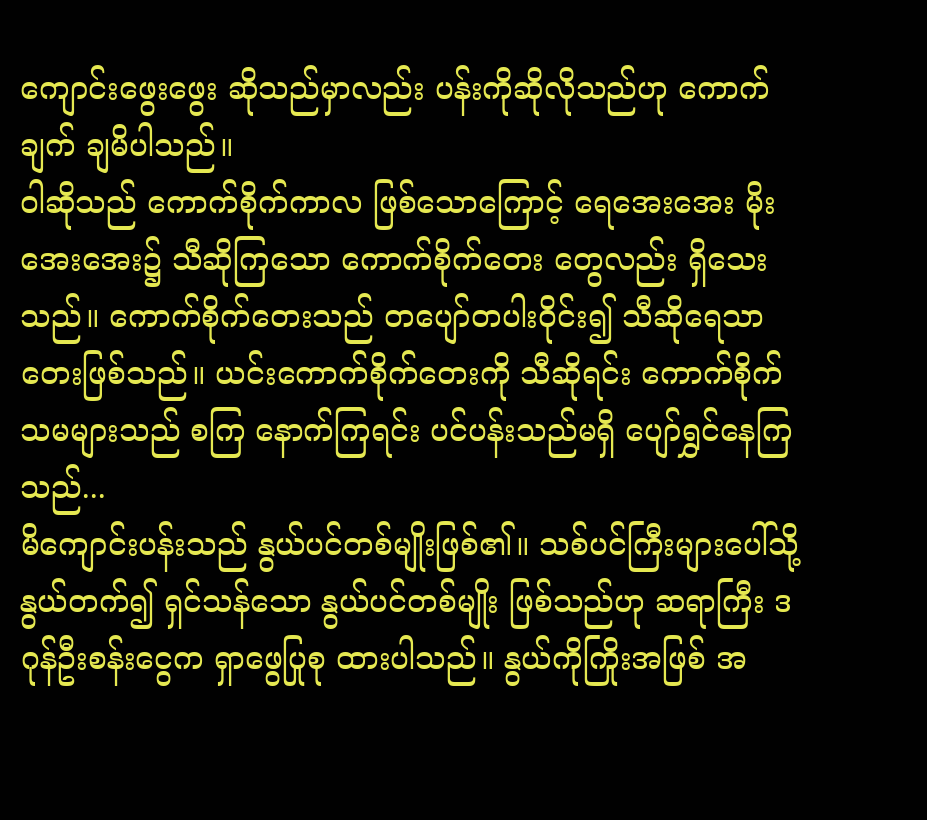ကျောင်းဖွေးဖွေး ဆိုသည်မှာလည်း ပန်းကိုဆိုလိုသည်ဟု ကောက်ချက် ချမိပါသည်။
ဝါဆိုသည် ကောက်စိုက်ကာလ ဖြစ်သောကြောင့် ရေအေးအေး မိုးအေးအေး၌ သီဆိုကြသော ကောက်စိုက်တေး တွေလည်း ရှိသေးသည်။ ကောက်စိုက်တေးသည် တပျော်တပါး၀ိုင်း၍ သီဆိုရေသာ တေးဖြစ်သည်။ ယင်းကောက်စိုက်တေးကို သီဆိုရင်း ကောက်စိုက်သမများသည် စကြ နောက်ကြရင်း ပင်ပန်းသည်မရှိ ပျော်ရွှင်နေကြသည်...
မိကျောင်းပန်းသည် နွယ်ပင်တစ်မျိုးဖြစ်၏။ သစ်ပင်ကြီးများပေါ်သို့ နွယ်တက်၍ ရှင်သန်သော နွယ်ပင်တစ်မျိုး ဖြစ်သည်ဟု ဆရာကြီး ဒဂုန်ဦးစန်းငွေက ရှာဖွေပြုစု ထားပါသည်။ နွယ်ကိုကြိုးအဖြစ် အ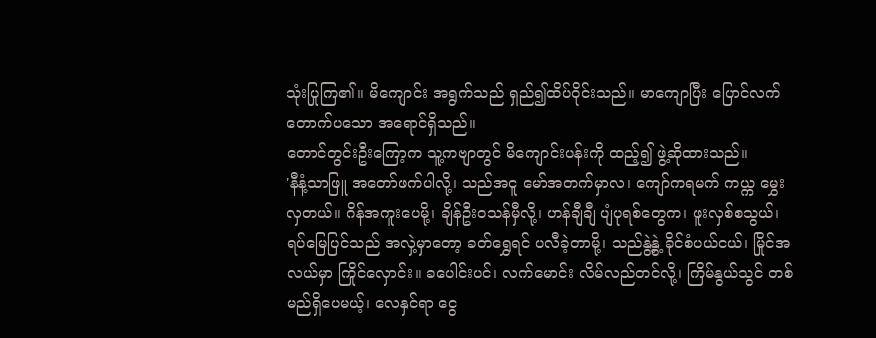သုံးပြုကြ၏။ မိကျောင်း အရွက်သည် ရှည်၍ထိပ်၀ိုင်းသည်။ မာကျောပြီး ပြောင်လက် တောက်ပသော အရောင်ရှိသည်။
တောင်တွင်းဦးကြော့က သူ့ကဗျာတွင် မိကျောင်းပန်းကို ထည့်၍ ဖွဲ့ဆိုထားသည်။
'နီနံ့သာဖြူ အတော်ဖက်ပါလို့၊ သည်အငူ မော်အတက်မှာလ၊ ကျော်ကရမက် ကယ္က မွှေးလှတယ်။ ဂိန်အကူးပေမို့၊ ချိန်ဦး၀သန်မှီလို့၊ ဟန်ချီချီ ပျံပုရစ်တွေက၊ ဖူးလှစ်စသွယ်၊ ရပ်မြေပြင်သည် အလှဲ့မှာတော့ ခတ်ရွှေရင် ပလီခဲ့တာမို့၊ သည်နွဲ့နွဲ့ ခိုင်စံပယ်ငယ်၊ မြိုင်အလယ်မှာ ကြိုင်လှောင်း။ ခပေါင်းပင်၊ လက်မောင်း လိမ်လည်တင်လို့၊ ကြိမ်နွယ်သွင် တစ်မည်ရှိပေမယ့်၊ လေနှင်ရာ ငွေ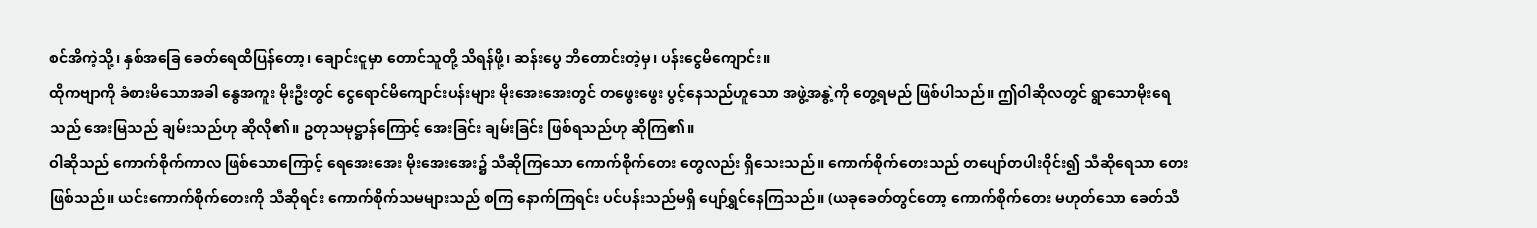စင်အိကဲ့သို့၊ နှစ်အခြေ ခေတ်ရေထိပြန်တော့၊ ချောင်းငူမှာ တောင်သူတို့ သိရန်ဖို့၊ ဆန်းပွေ ဘိတောင်းတဲ့မှ၊ ပန်းငွေမိကျောင်း။
ထိုကဗျာကို ခံစားမိသောအခါ နွေအကူး မိုးဦးတွင် ငွေရောင်မိကျောင်းပန်းများ မိုးအေးအေးတွင် တဖွေးဖွေး ပွင့်နေသည်ဟူသော အဖွဲ့အနွဲ့ကို တွေ့ရမည် ဖြစ်ပါသည်။ ဤဝါဆိုလတွင် ရွာသောမိုးရေသည် အေးမြသည် ချမ်းသည်ဟု ဆိုလို၏။ ဥတုသမုဋ္ဌာန်ကြောင့် အေးခြင်း ချမ်းခြင်း ဖြစ်ရသည်ဟု ဆိုကြ၏။
ဝါဆိုသည် ကောက်စိုက်ကာလ ဖြစ်သောကြောင့် ရေအေးအေး မိုးအေးအေး၌ သီဆိုကြသော ကောက်စိုက်တေး တွေလည်း ရှိသေးသည်။ ကောက်စိုက်တေးသည် တပျော်တပါး၀ိုင်း၍ သီဆိုရေသာ တေးဖြစ်သည်။ ယင်းကောက်စိုက်တေးကို သီဆိုရင်း ကောက်စိုက်သမများသည် စကြ နောက်ကြရင်း ပင်ပန်းသည်မရှိ ပျော်ရွှင်နေကြသည်။ (ယခုခေတ်တွင်တော့ ကောက်စိုက်တေး မဟုတ်သော ခေတ်သီ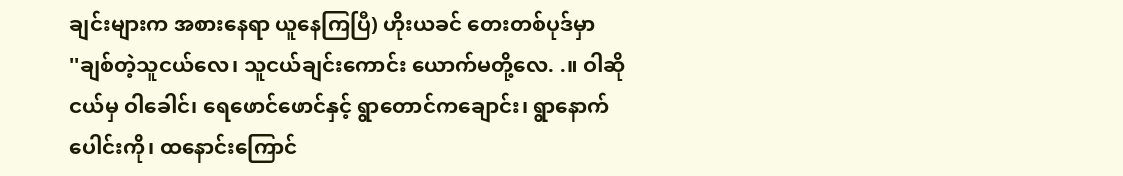ချင်းများက အစားနေရာ ယူနေကြပြီ) ဟိုးယခင် တေးတစ်ပုဒ်မှာ
''ချစ်တဲ့သူငယ်လေ၊ သူငယ်ချင်းကောင်း ယောက်မတို့လေ. .။ ဝါဆိုငယ်မှ ဝါခေါင်၊ ရေဖောင်ဖောင်နှင့် ရွာတောင်ကချောင်း၊ ရွာနောက်ပေါင်းကို၊ ထနောင်းကြောင်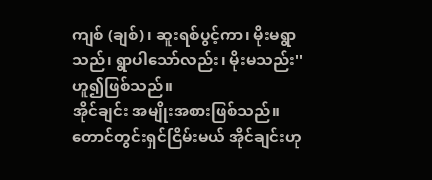ကျစ် (ချစ်)၊ ဆူးရစ်ပွင့်ကာ၊ မိုးမရွာသည်၊ ရွာပါသော်လည်း၊ မိုးမသည်း'' ဟူ၍ဖြစ်သည်။
အိုင်ချင်း အမျိုးအစားဖြစ်သည်။ တောင်တွင်းရှင်ငြိမ်းမယ် အိုင်ချင်းဟု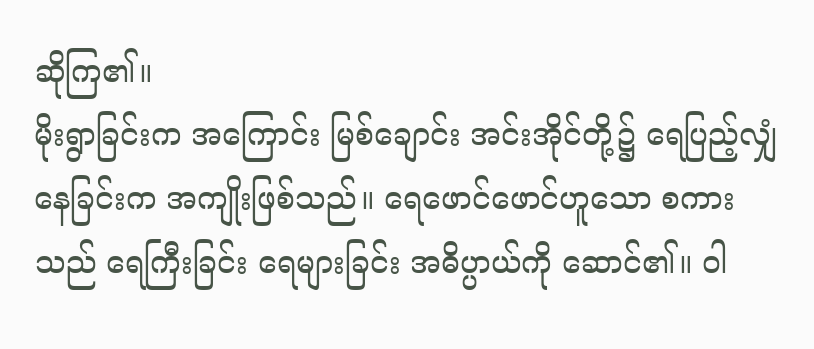ဆိုကြ၏။
မိုးရွာခြင်းက အကြောင်း မြစ်ချောင်း အင်းအိုင်တို့၌ ရေပြည့်လျှံနေခြင်းက အကျိုးဖြစ်သည်။ ရေဖောင်ဖောင်ဟူသော စကားသည် ရေကြီးခြင်း ရေများခြင်း အဓိပ္ပာယ်ကို ဆောင်၏။ ဝါ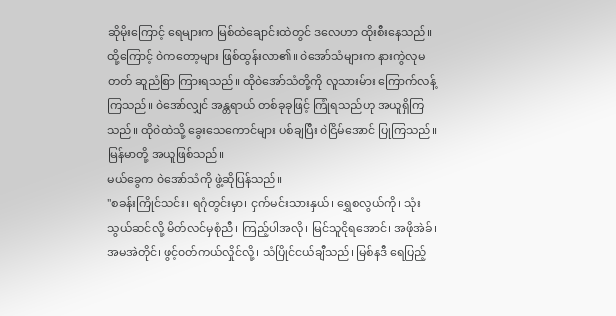ဆိုမိုးကြောင့် ရေများက မြစ်ထဲချောင်းထဲတွင် ဒလေဟာ ထိုးစီးနေသည်။ ထို့ကြောင့် ၀ဲကတော့များ ဖြစ်ထွန်းလာ၏။ ၀ဲအော်သံများက နားကွဲလုမတတ် ဆူညံစြာ ကြားရသည်။ ထို၀ဲအော်သံတို့ကို လူသားမ်ား ကြောက်လန့်ကြသည်။ ၀ဲအော်လျှင် အန္တရာယ် တစ်ခုခုဖြင့် ကြုံရသည်ဟု အယူရှိကြသည်။ ထို၀ဲထဲသို့ ခွေးသေကောင်များ ပစ်ချပြီး ၀ဲငြိမ်အောင် ပြုကြသည်။ မြန်မာတို့ အယူဖြစ်သည်။
မယ်ခွေက ၀ဲအော်သံကို ဖွဲ့ဆိုပြန်သည်။
''စခန်းကြိုင်သင်း၊ ရဂုံတွင်းမှာ၊ ငှက်မင်းသားနှယ်၊ ရွှေစလွယ်ကို၊ သုံးသွယ်ဆင်လို့ မိတ်လင်မှစုံညီ၊ ကြည့်ပါအလို၊ မြင်သူငိုရအောင်၊ အဖိုအဲခ်၊ အမအဲတိုင်၊ ဖွင့်၀တ်ကယ်လှိုင်လို့၊ သံပြိုင်ငယ်ချီသည်၊ မြစ်နဒီ ရေပြည့်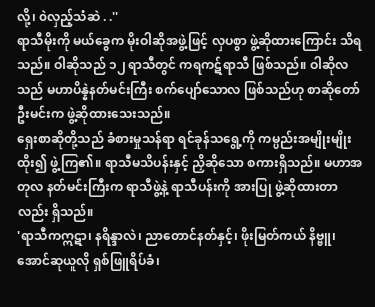လို့၊ ၀ဲလှည့်သံဆဲ . .''
ရာသီမိုးကို မယ်ခွေက မိုးဝါဆိုအဖွဲ့ဖြင့် လှပစွာ ဖွဲ့ဆိုထားကြောင်း သိရသည်။ ဝါဆိုသည် ၁၂ ရာသီတွင် ကရကဋ်ရာသီ ဖြစ်သည်။ ဝါဆိုလသည် မဟာပိန္နဲနတ်မင်းကြီး စက်ပျော်သောလ ဖြစ်သည်ဟု စာဆိုတော် ဦးမင်းက ဖွဲ့ဆိုထားသေးသည်။
ရှေးစာဆိုတို့သည် ခံစားမှုသန်ရာ ရင်ခုန်သရွေ့ကို ကမ္ပည်းအမျိုးမျိုးထိုး၍ ဖွဲ့ကြ၏။ ရာသီမသိပန်းနှင့် ညှိဆိုသော စကားရှိသည်။ မဟာအတုလ နတ်မင်းကြီးက ရာသီဖွဲ့နဲ့ ရာသီပန်းကို အားပြု ဖွဲ့ဆိုထားတာလည်း ရှိသည်။
'ရာသီကဣဋာ၊ နရိန္ဒာလဲ၊ ညာတောင်နတ်နှင့်၊ ဖိုးမြတ်ကယ် နိဗ္ဗူ၊ အောင်ဆုယူလို ရှစ်ဖြူရိပ်ခံ၊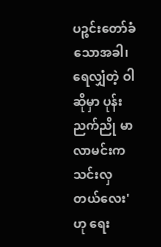ပဉ္စင်းတော်ခံသောအခါ၊ ရေလျှံတဲ့ ဝါဆိုမှာ ပုန်းညက်ညို မာလာမင်းက သင်းလှတယ်လေး' ဟု ရေး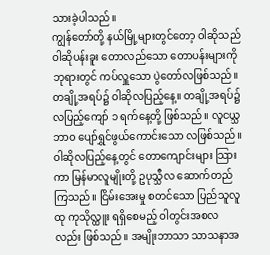သားခဲ့ပါသည်။
ကျွန်တော်တို့ နယ်မြို့များတွင်တော့ ဝါဆိုသည် ဝါဆိုပန်းခူး တောလည်သော တောပန်းများကို ဘုရားတွင် ကပ်လှူသော ပွဲတော်လဖြစ်သည်။ တချို့အရပ်၌ ဝါဆိုလပြည့်နေ့။ တချို့အရပ်၌ လပြည့်ကျော် ၁ ရက်နေ့တို့ ဖြစ်သည်။ လူငယ္သဘာ၀ ပျော်ရွှင်ဖွယ်ကောင်းသော လဖြစ်သည်။ ဝါဆိုလပြည့်နေ့တွင် တောကျောင်းများ သြားကာ မြန်မာလူမျိုးတို့ ဥပုသ္သီလ ဆောက်တည်ကြသည်။ ငြိမ်းအေးမှု စတင်သော ပြည်သူလူထု ကုသိုလ္ထူး ရရှိစေမည့် ဝါတွင်းအစလလည်း ဖြစ်သည်။ အမျိုးဘာသာ သာသနာအ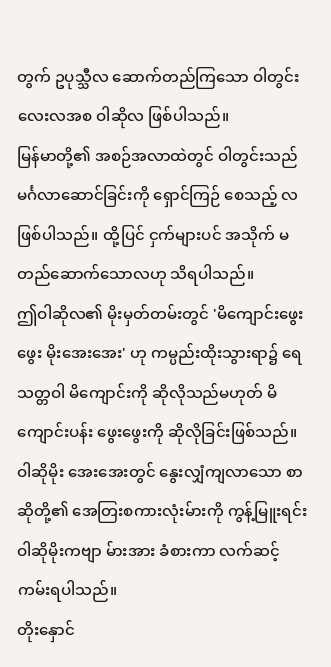တွက် ဥပုသ္သီလ ဆောက်တည်ကြသော ဝါတွင်းလေးလအစ ဝါဆိုလ ဖြစ်ပါသည်။
မြန်မာတို့၏ အစဉ်အလာထဲတွင် ဝါတွင်းသည် မင်္ဂလာဆောင်ခြင်းကို ရှောင်ကြဉ် စေသည့် လဖြစ်ပါသည်။ ထို့ပြင် ငှက်များပင် အသိုက် မတည်ဆောက်သောလဟု သိရပါသည်။
ဤဝါဆိုလ၏ မိုးမှတ်တမ်းတွင် 'မိကျောင်းဖွေးဖွေး မိုးအေးအေး' ဟု ကမ္ပည်းထိုးသွားရာ၌ ရေသတ္တဝါ မိကျောင်းကို ဆိုလိုသည်မဟုတ် မိကျောင်းပန်း ဖွေးဖွေးကို ဆိုလိုခြင်းဖြစ်သည်။ ဝါဆိုမိုး အေးအေးတွင် နွေးလျှံကျလာသော စာဆိုတို့၏ အေတြးစကားလုံးမ်ားကို ကွန့်မြူးရင်း ဝါဆိုမိုးကဗျာ မ်ားအား ခံစားကာ လက်ဆင့်ကမ်းရပါသည်။
တိုးနှောင်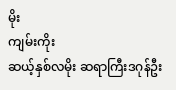မိုး
ကျမ်းကိုး
ဆယ့်နှစ်လမိုး ဆရာကြီးဒဂုန်ဦး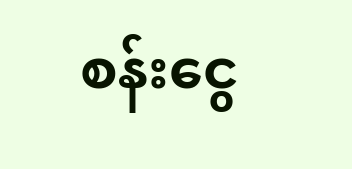စန်းငွေ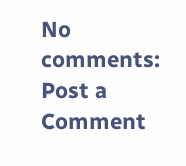No comments:
Post a Comment